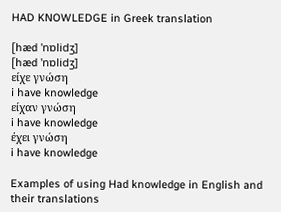HAD KNOWLEDGE in Greek translation

[hæd 'nɒlidʒ]
[hæd 'nɒlidʒ]
είχε γνώση
i have knowledge
είχαν γνώση
i have knowledge
έχει γνώση
i have knowledge

Examples of using Had knowledge in English and their translations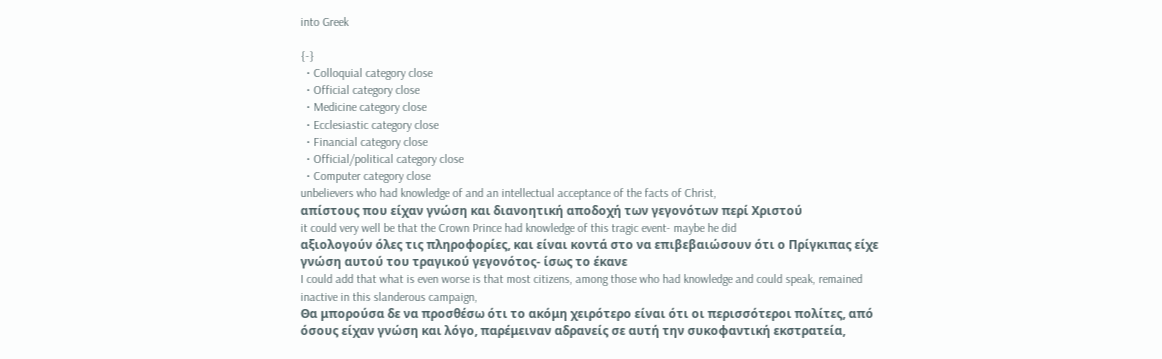into Greek

{-}
  • Colloquial category close
  • Official category close
  • Medicine category close
  • Ecclesiastic category close
  • Financial category close
  • Official/political category close
  • Computer category close
unbelievers who had knowledge of and an intellectual acceptance of the facts of Christ,
απίστους που είχαν γνώση και διανοητική αποδοχή των γεγονότων περί Χριστού
it could very well be that the Crown Prince had knowledge of this tragic event- maybe he did
αξιολογούν όλες τις πληροφορίες, και είναι κοντά στο να επιβεβαιώσουν ότι ο Πρίγκιπας είχε γνώση αυτού του τραγικού γεγονότος- ίσως το έκανε
I could add that what is even worse is that most citizens, among those who had knowledge and could speak, remained inactive in this slanderous campaign,
Θα μπορούσα δε να προσθέσω ότι το ακόμη χειρότερο είναι ότι οι περισσότεροι πολίτες, από όσους είχαν γνώση και λόγο, παρέμειναν αδρανείς σε αυτή την συκοφαντική εκστρατεία,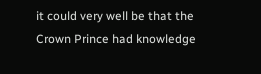it could very well be that the Crown Prince had knowledge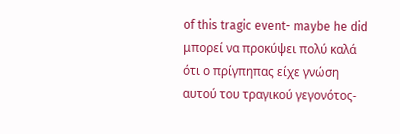of this tragic event- maybe he did
μπορεί να προκύψει πολύ καλά ότι ο πρίγπηπας είχε γνώση αυτού του τραγικού γεγονότος-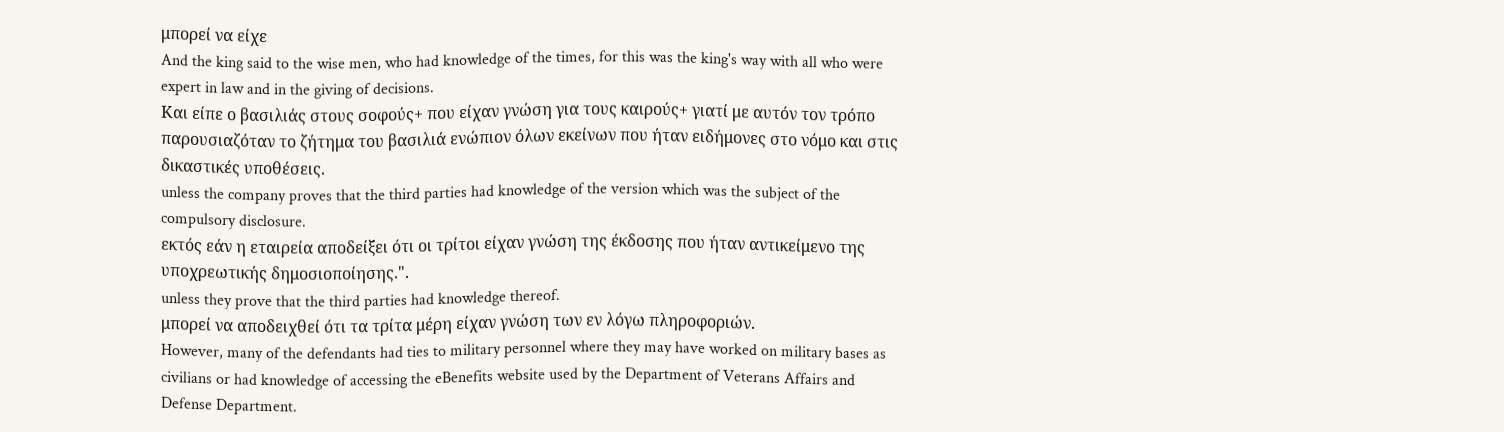μπορεί να είχε
And the king said to the wise men, who had knowledge of the times, for this was the king's way with all who were expert in law and in the giving of decisions.
Και είπε ο βασιλιάς στους σοφούς+ που είχαν γνώση για τους καιρούς+ γιατί με αυτόν τον τρόπο παρουσιαζόταν το ζήτημα του βασιλιά ενώπιον όλων εκείνων που ήταν ειδήμονες στο νόμο και στις δικαστικές υποθέσεις.
unless the company proves that the third parties had knowledge of the version which was the subject of the compulsory disclosure.
εκτός εάν η εταιρεία αποδείξει ότι οι τρίτοι είχαν γνώση της έκδοσης που ήταν αντικείμενο της υποχρεωτικής δημοσιοποίησης.".
unless they prove that the third parties had knowledge thereof.
μπορεί να αποδειχθεί ότι τα τρίτα μέρη είχαν γνώση των εν λόγω πληροφοριών.
However, many of the defendants had ties to military personnel where they may have worked on military bases as civilians or had knowledge of accessing the eBenefits website used by the Department of Veterans Affairs and Defense Department.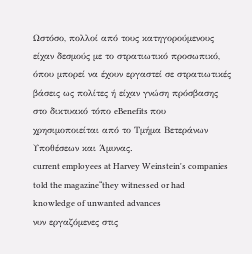Ωστόσο, πολλοί από τους κατηγορούμενους είχαν δεσμούς με το στρατιωτικό προσωπικό, όπου μπορεί να έχουν εργαστεί σε στρατιωτικές βάσεις ως πολίτες ή είχαν γνώση πρόσβασης στο δικτυακό τόπο eBenefits που χρησιμοποιείται από το Τμήμα Βετεράνων Υποθέσεων και Άμυνας.
current employees at Harvey Weinstein's companies told the magazine“they witnessed or had knowledge of unwanted advances
νυν εργαζόμενες στις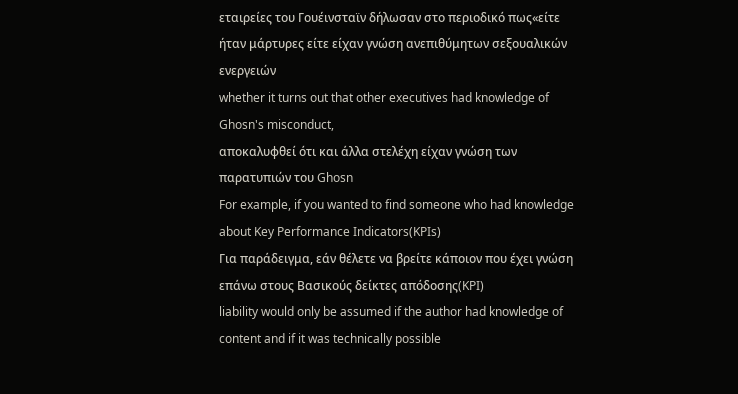εταιρείες του Γουέινσταϊν δήλωσαν στο περιοδικό πως«είτε ήταν μάρτυρες είτε είχαν γνώση ανεπιθύμητων σεξουαλικών ενεργειών
whether it turns out that other executives had knowledge of Ghosn's misconduct,
αποκαλυφθεί ότι και άλλα στελέχη είχαν γνώση των παρατυπιών του Ghosn
For example, if you wanted to find someone who had knowledge about Key Performance Indicators(KPIs)
Για παράδειγμα, εάν θέλετε να βρείτε κάποιον που έχει γνώση επάνω στους Βασικούς δείκτες απόδοσης(KPI)
liability would only be assumed if the author had knowledge of content and if it was technically possible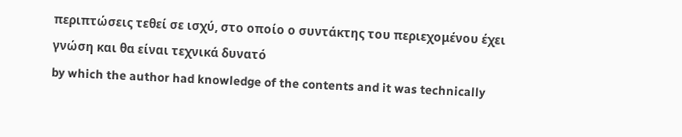περιπτώσεις τεθεί σε ισχύ, στο οποίο ο συντάκτης του περιεχομένου έχει γνώση και θα είναι τεχνικά δυνατό
by which the author had knowledge of the contents and it was technically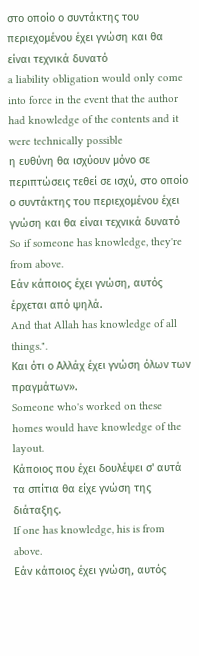στο οποίο ο συντάκτης του περιεχομένου έχει γνώση και θα είναι τεχνικά δυνατό
a liability obligation would only come into force in the event that the author had knowledge of the contents and it were technically possible
η ευθύνη θα ισχύουν μόνο σε περιπτώσεις τεθεί σε ισχύ, στο οποίο ο συντάκτης του περιεχομένου έχει γνώση και θα είναι τεχνικά δυνατό
So if someone has knowledge, they're from above.
Εάν κάποιος έχει γνώση, αυτός έρχεται από ψηλά.
And that Allah has knowledge of all things.".
Και ότι ο Αλλάχ έχει γνώση όλων των πραγμάτων».
Someone who's worked on these homes would have knowledge of the layout.
Κάποιος που έχει δουλέψει σ' αυτά τα σπίτια θα είχε γνώση της διάταξης.
If one has knowledge, his is from above.
Εάν κάποιος έχει γνώση, αυτός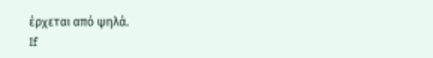έρχεται από ψηλά.
If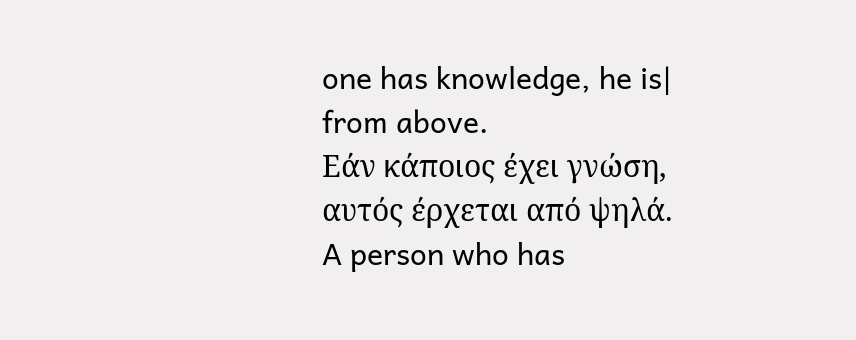one has knowledge, he is| from above.
Εάν κάποιος έχει γνώση, αυτός έρχεται από ψηλά.
A person who has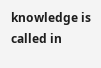knowledge is called in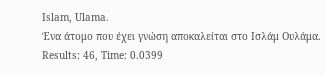Islam, Ulama.
Ένα άτομο που έχει γνώση αποκαλείται στο Ισλάμ Ουλάμα.
Results: 46, Time: 0.0399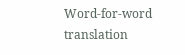Word-for-word translation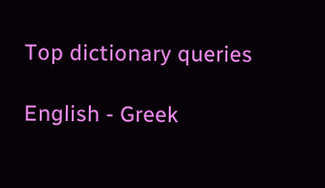Top dictionary queries

English - Greek